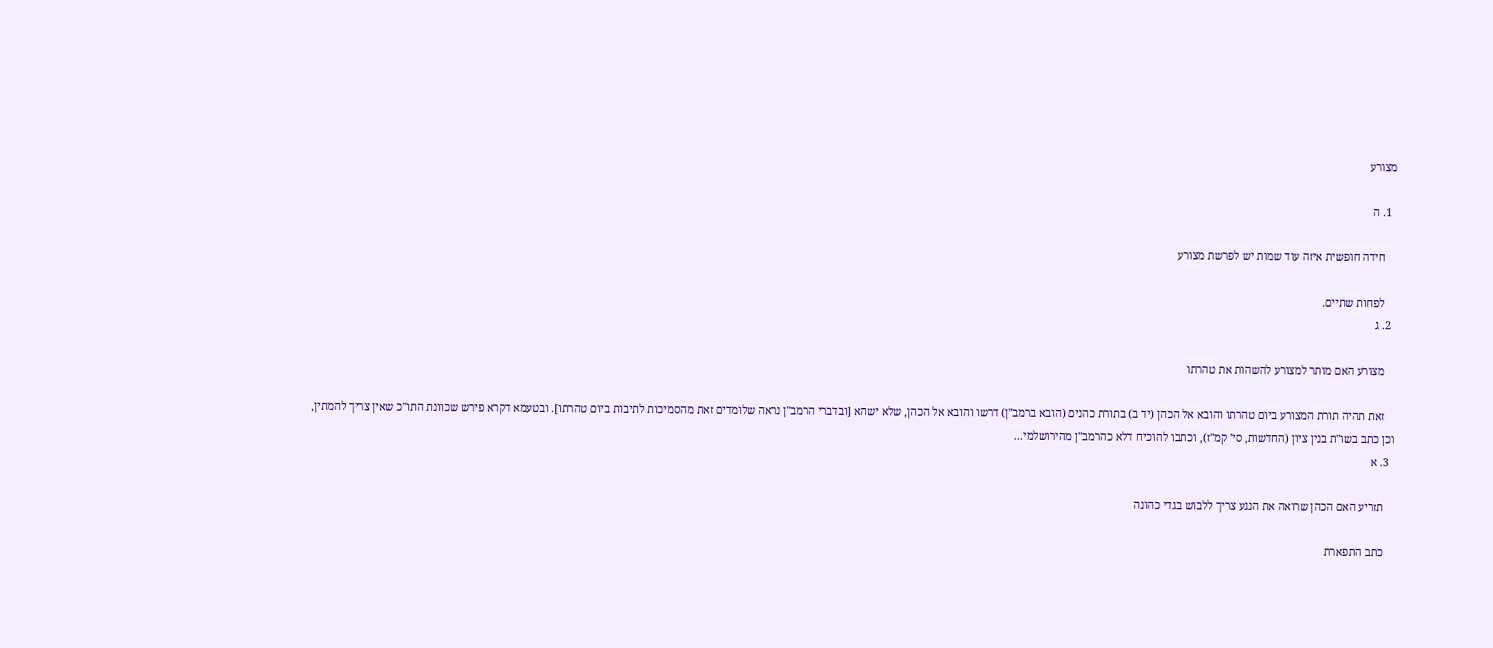מצורע

  1. ה

    חידה חופשית איזה עוד שמות יש לפרשת מצורע

    לפחות שתיים.
  2. ג

    מצורע האם מותר למצורע להשהות את טהרתו

    זאת תהיה תורת המצורע ביום טהרתו והובא אל הכהן (יד ב) בתורת כהנים (הובא ברמב"ן) דרשו והובא אל הכהן, שלא ישהא [ובדברי הרמב"ן נראה שלומדים זאת מהסמיכות לתיבות ביום טהרתו]. ובטעמא דקרא פירש שכוונת התו"כ שאין צריך להמתין, וכן כתב בשו"ת בנין ציון (החדשות, סי' קמ"ז), וכתבו להוכיח דלא כהרמב"ן מהירושלמי...
  3. א

    תזריע האם הכהן שרואה את הנגע צריך ללבוש בגדי כהונה

    כתב התפארת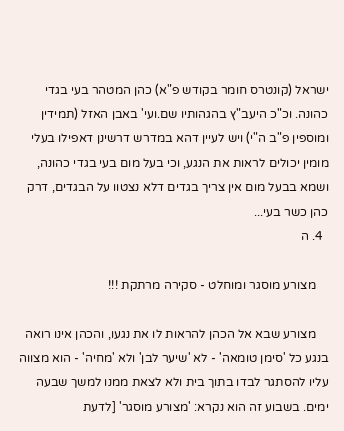ישראל (קונטרס חומר בקודש פ"א) כהן המטהר בעי בגדי כהונה. וכ"כ היעב"ץ בהגהותיו שם.ועי' באבן האזל (תמידין ומוספין פ"ב ה"י) ויש לעיין דהא במדרש דרשינן דאפילו בעלי מומין יכולים לראות את הנגע, וכי בעל מום בעי בגדי כהונה, ושמא בבעל מום אין צריך בגדים דלא נצטוו על הבגדים, דרק כהן כשר בעי...
  4. ה

    מצורע מוסגר ומוחלט - סקירה מרתקת !!!

    מצורע שבא אל הכהן להראות לו את נגעו, והכהן אינו רואה בנגע כל 'סימן טומאה' - לא 'שיער לבן' ולא 'מחיה' - הוא מצווה עליו להסתגר לבדו בתוך בית ולא לצאת ממנו למשך שבעה ימים. בשבוע זה הוא נקרא: 'מצורע מוסגר' [לדעת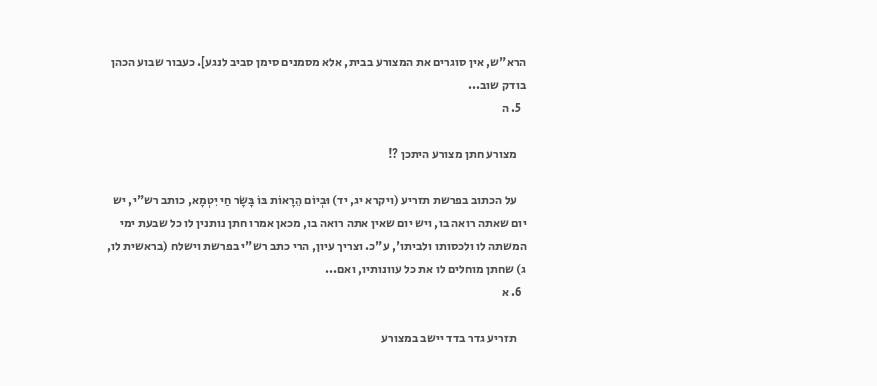הרא"ש, אין סוגרים את המצורע בבית, אלא מסמנים סימן סביב לנגע]. כעבור שבוע הכהן בודק שוב...
  5. ה

    מצורע חתן מצורע היתכן ?!

    על הכתוב בפרשת תזריע (ויקרא יג, יד) וּבְיוֹם הֵרָאוֹת בּוֹ בָּשָׂר חַי יִטְמָא, כותב רש"י, יש יום שאתה רואה בו, ויש יום שאין אתה רואה בו, מכאן אמרו חתן נותנין לו כל שבעת ימי המשתה לו ולכסותו ולביתו', ע"כ. וצריך עיון, הרי כתב רש"י בפרשת וישלח (בראשית לו, ג) שחתן מוחלים לו את כל עוונותיו, ואם...
  6. א

    תזריע גדר בדד יישב במצורע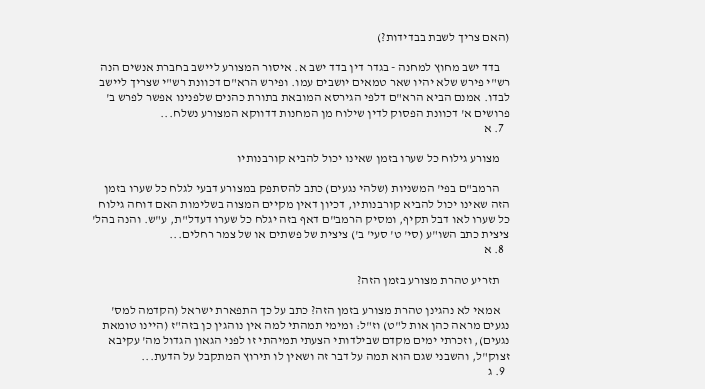(האם צריך לשבת בבדידות?)

    בדד ישב מחוץ למחנה - בגדר דין בדד ישב א. איסור המצורע ליישב בחברת אנשים הנה רש"י פירש שלא יהיו שאר טמאים יושבים עמו. ופירש הרא"ם דכוונת רש"י שצריך ליישב לבדו. אמנם הביא הרא"ם דלפי הגירסא המובאת בתורת כהנים שלפנינו אפשר לפרש ב' פרושים א' דכוונת הפסוק לדין שילוח מן המחנות דדווקא המצורע נשלח...
  7. א

    מצורע גילוח כל שערו בזמן שאינו יכול להביא קורבנותיו

    הרמב"ם בפי' המשניות (שלהי נגעים) כתב להסתפק במצורע דבעי לגלח כל שערו בזמן הזה שאינו יכול להביא קורבנותיו, דכיון דאין מקיים המצוה בשלימות האם דוחה גילוח כל שערו לאו דבל תקיף, ומסיק הרמב"ם דאף בזה יגלח כל שערו דעדל"ת, ע"ש. והנה בהל' ציצית כתב השו"ע (סי' ט' סעי' ב') ציצית של פשתים או של צמר רחלים...
  8. א

    תזריע טהרת מצורע בזמן הזה?

    אמאי לא נהגינן טהרת מצורע בזמן הזה? כתב על כך התפארת ישראל (הקדמה למס' נגעים מראה כהן אות ל"ט) וז"ל: ומימי תמהתי למה אין נוהגין כן בזה"ז (היינו טומאת נגעים), וזכרתי ימים מקדם שבילדותי הצעתי תמיהתי זו לפני הגאון הגדול מה' עקיבא זצוק"ל, והשבני שגם הוא תמה על דבר זה ושאין לו תירוץ המתקבל על הדעת...
  9. ג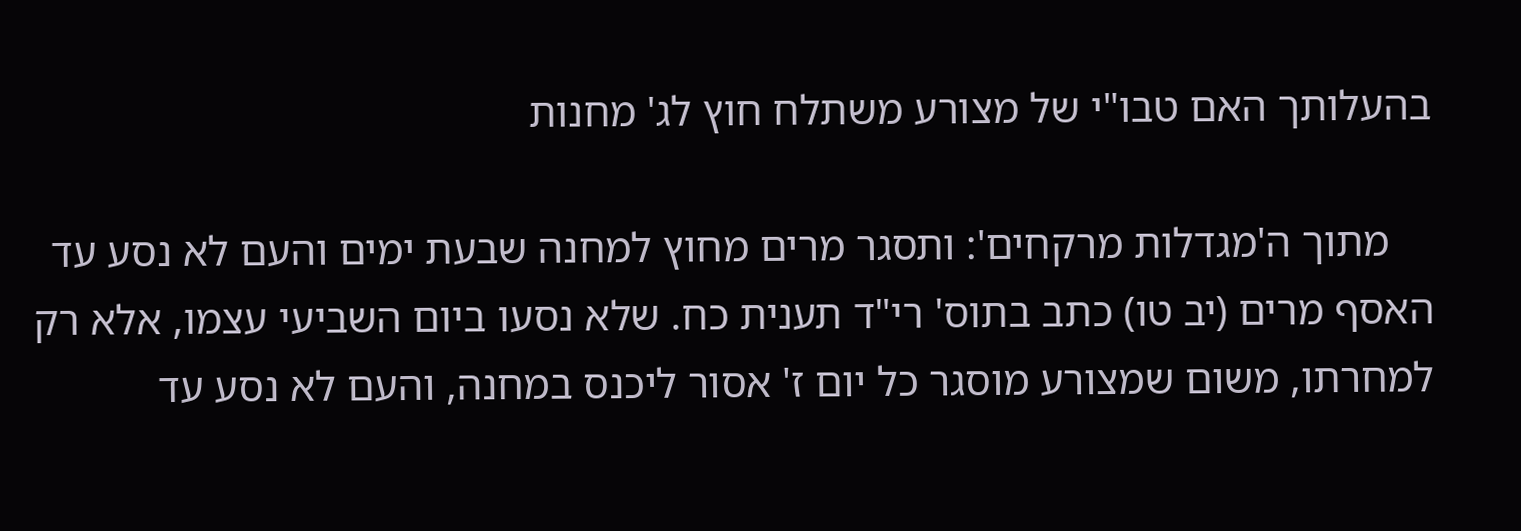בהעלותך האם טבו"י של מצורע משתלח חוץ לג' מחנות

    מתוך ה'מגדלות מרקחים': ותסגר מרים מחוץ למחנה שבעת ימים והעם לא נסע עד האסף מרים (יב טו) כתב בתוס' רי"ד תענית כח. שלא נסעו ביום השביעי עצמו, אלא רק למחרתו, משום שמצורע מוסגר כל יום ז' אסור ליכנס במחנה, והעם לא נסע עד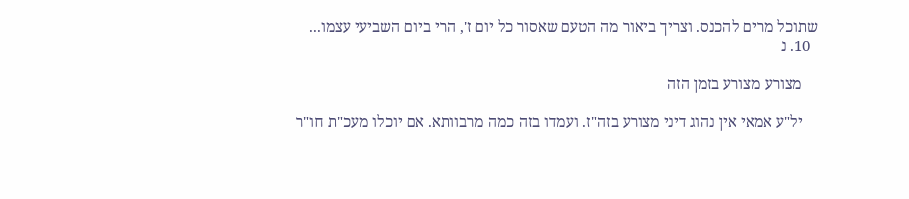שתוכל מרים להכנס. וצריך ביאור מה הטעם שאסור כל יום ז', הרי ביום השביעי עצמו...
  10. נ

    מצורע מצורע בזמן הזה

    יל"ע אמאי אין נהוג דיני מצורע בזה"ז. ועמדו בזה כמה מרבוותא. אם יוכלו מעכ"ת חו"ר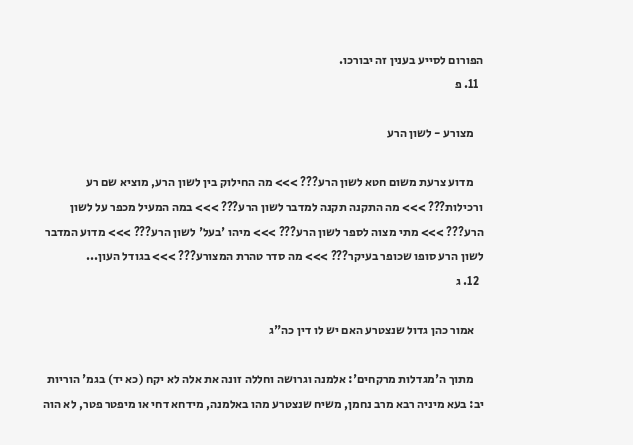הפורום לסייע בענין זה יבורכו.
  11. פ

    מצורע - לשון הרע

    מדוע צרעת משום חטא לשון הרע??? >>> מה החילוק בין לשון הרע, מוציא שם רע ורכילות??? >>> מה התקנה תקנה למדבר לשון הרע??? >>> במה המעיל מכפר על לשון הרע??? >>> מתי מצוה לספר לשון הרע??? >>> מיהו 'בעל' לשון הרע??? >>> מדוע המדבר לשון הרע סופו שכופר בעיקר??? >>> מה סדר טהרת המצורע??? >>> בגודל העון...
  12. ג

    אמור כהן גדול שנצטרע האם יש לו דין כה"ג

    מתוך ה'מגדלות מרקחים': אלמנה וגרושה וחללה זונה את אלה לא יקח (כא יד) בגמ' הוריות יב: בעא מיניה רבא מרב נחמן, משיח שנצטרע מהו באלמנה, מידחא דחי או מיפטר פטר, לא הוה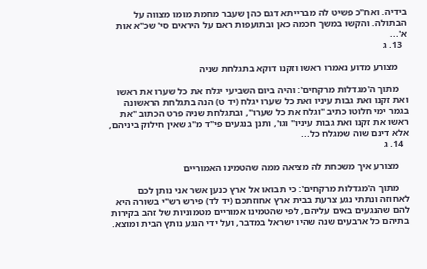בידיה. ואח"כ פשיט לה מברייתא דגם כהן שעבר מחמת מומו מצווה על הבתולה. והקשו במשך חכמה כאן ובתועפות ראם על היראים סי' שכ"א אות א'...
  13. ג

    מצורע מדוע נאמרו ראשו וזקנו דוקא בתגלחת שניה

    מתוך ה'מגדלות מרקחים': והיה ביום השביעי יגלח את כל שערו את ראשו ואת זקנו ואת גבות עיניו ואת כל שערו יגלח (יד ט) הנה בתגלחת הראשונה בגמר ימי חלוטו כתיב "וגלח את כל שערו", ובתגלחת שניה פרט הכתוב "את ראשו את זקנו ואת גבות עיניו" וגו', ותנן בנגעים פי"ד מ"ג שאין חילוק ביניהם, אלא דינם שוה שמגלח כל...
  14. ג

    מצורע איך משכחת לה מציאה ממה שהטמינו האמוריים

    מתוך ה'מגדלות מרקחים': כי תבואו אל ארץ כנען אשר אני נותן לכם לאחוזה ונתתי נגע צרעת בבית ארץ אחוזתכם (יד לד) פירש רש"י בשורה היא להם שהנגעים באים עליהם, לפי שהטמינו אמוריים מטמוניות של זהב בקירות בתיהם כל ארבעים שנה שהיו ישראל במדבר, ועל ידי הנגע נותץ הבית ומוצא.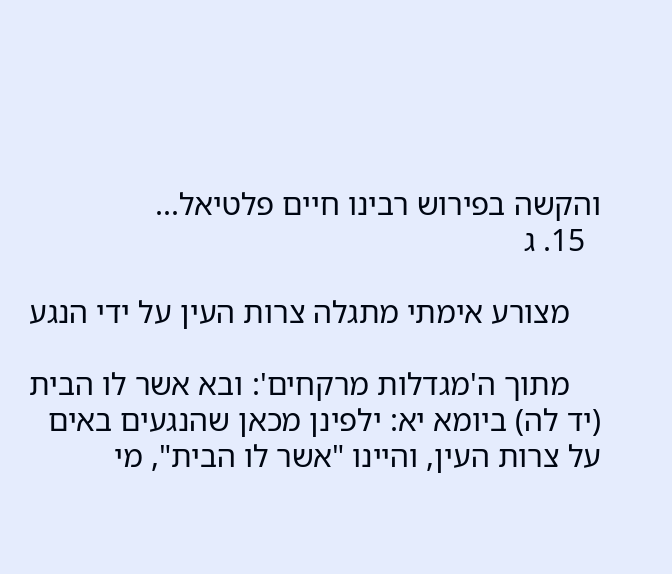והקשה בפירוש רבינו חיים פלטיאל...
  15. ג

    מצורע אימתי מתגלה צרות העין על ידי הנגע

    מתוך ה'מגדלות מרקחים': ובא אשר לו הבית (יד לה) ביומא יא: ילפינן מכאן שהנגעים באים על צרות העין, והיינו "אשר לו הבית", מי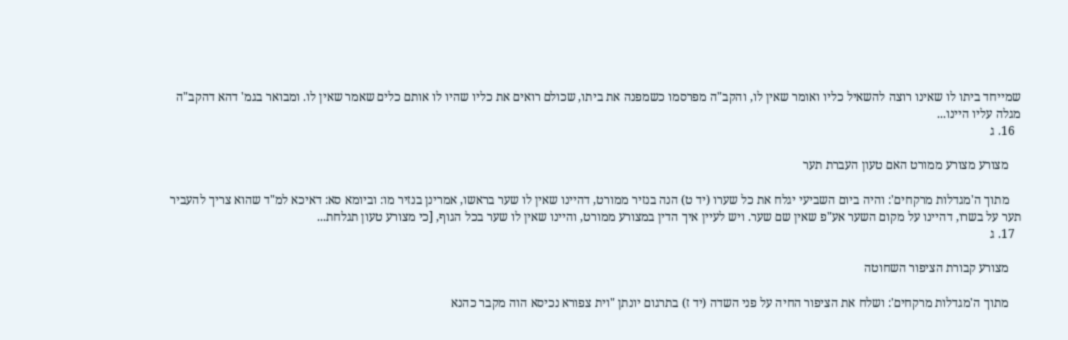שמייחד ביתו לו שאינו רוצה להשאיל כליו ואומר שאין לו, והקב"ה מפרסמו כשמפנה את ביתו, שכולם רואים את כליו שהיו לו אותם כלים שאמר שאין לו. ומבואר בגמ' דהא דהקב"ה מגלה עליו היינו...
  16. ג

    מצורע מצורע ממורט האם טעון העברת תער

    מתוך ה'מגדלות מרקחים': והיה ביום השביעי יגלח את כל שערו (יד ט) הנה בנזיר ממורט, דהיינו שאין לו שער בראשו, אמרינן בנזיר מו: וביומא סא: דאיכא למ"ד שהוא צריך להעביר תער על בשרו, דהיינו על מקום השער אע"פ שאין שם שער. ויש לעיין איך הדין במצורע ממורט, והיינו שאין לו שער בכל הגוף, [כי מצורע טעון תגלחת...
  17. ג

    מצורע קבורת הציפור השחוטה

    מתוך ה'מגדלות מרקחים': ושלח את הציפור החיה על פני השדה (יד ז) בתרגום יונתן "וית צפורא נכיסא הוה מקבר כהנא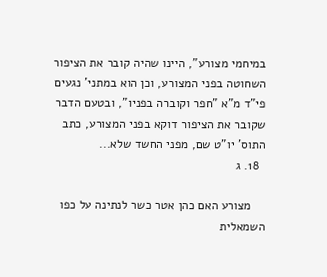במיחמי מצורע", היינו שהיה קובר את הציפור השחוטה בפני המצורע, וכן הוא במתני' נגעים פי"ד מ"א "חפר וקוברה בפניו", ובטעם הדבר שקובר את הציפור דוקא בפני המצורע, כתב התוס' יו"ט שם, מפני החשד שלא...
  18. ג

    מצורע האם כהן אטר כשר לנתינה על כפו השמאלית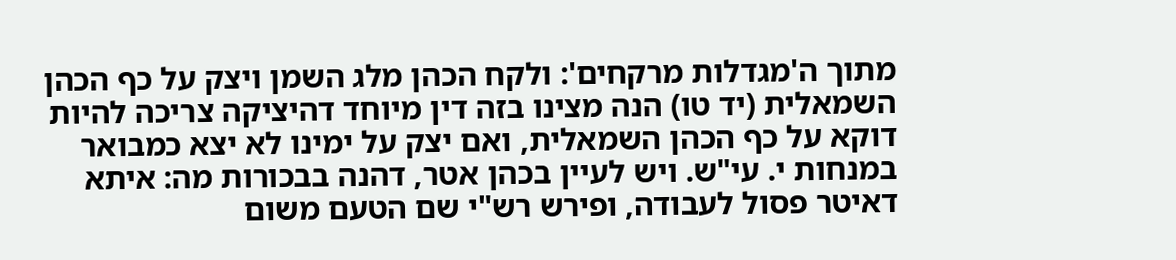מתוך ה'מגדלות מרקחים': ולקח הכהן מלג השמן ויצק על כף הכהן השמאלית (יד טו) הנה מצינו בזה דין מיוחד דהיציקה צריכה להיות דוקא על כף הכהן השמאלית, ואם יצק על ימינו לא יצא כמבואר במנחות י. עי"ש. ויש לעיין בכהן אטר, דהנה בבכורות מה: איתא דאיטר פסול לעבודה, ופירש רש"י שם הטעם משום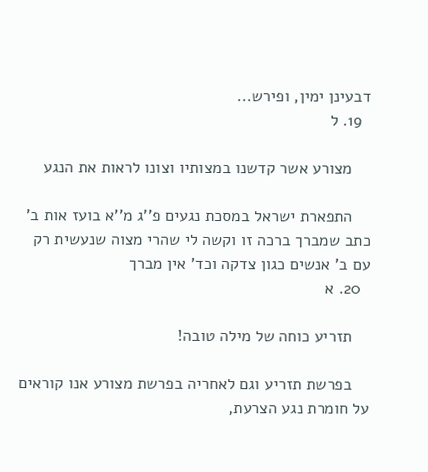דבעינן ימין, ופירש...
  19. ל

    מצורע אשר קדשנו במצותיו וצונו לראות את הנגע

    התפארת ישראל במסכת נגעים פ''ג מ''א בועז אות ב' כתב שמברך ברכה זו וקשה לי שהרי מצוה שנעשית רק עם ב' אנשים כגון צדקה וכד' אין מברך
  20. א

    תזריע כוחה של מילה טובה!

    בפרשת תזריע וגם לאחריה בפרשת מצורע אנו קוראים על חומרת נגע הצרעת,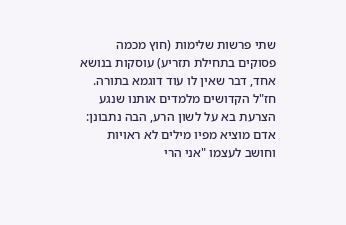שתי פרשות שלימות (חוץ מכמה פסוקים בתחילת תזריע) עוסקות בנושא אחד, דבר שאין לו עוד דוגמא בתורה. חז"ל הקדושים מלמדים אותנו שנגע הצרעת בא על לשון הרע, הבה נתבונן: אדם מוציא מפיו מילים לא ראויות וחושב לעצמו "אני הרי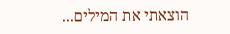הוצאתי את המילים...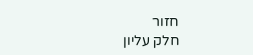חזור
חלק עליון